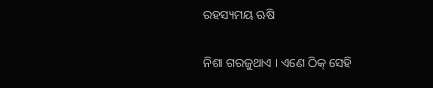ରହସ୍ୟମୟ ଋଷି

ନିଶା ଗରଜୁଥାଏ । ଏଣେ ଠିକ୍ ସେହି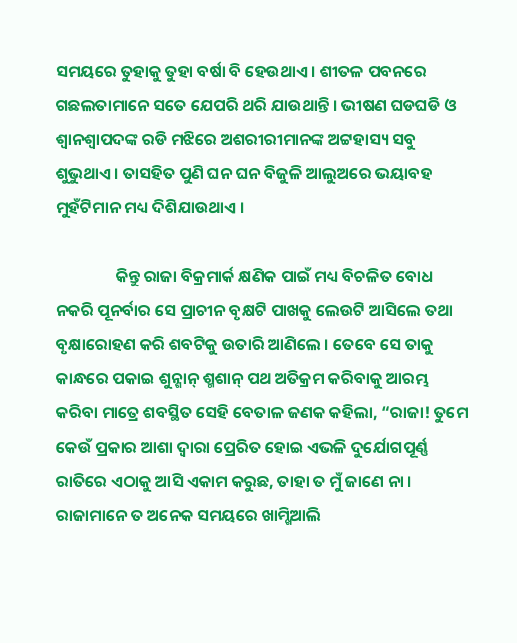ସମୟରେ ତୁହାକୁ ତୁହା ବର୍ଷା ବି ହେଉଥାଏ । ଶୀତଳ ପବନରେ ଗଛଲତାମାନେ ସତେ ଯେପରି ଥରି ଯାଉଥାନ୍ତି । ଭୀଷଣ ଘଡଘଡି ଓ ଶ୍ୱାନଶ୍ୱାପଦଙ୍କ ରଡି ମଝିରେ ଅଶରୀରୀମାନଙ୍କ ଅଟ୍ଟହାସ୍ୟ ସବୁ ଶୁଭୁଥାଏ । ତାସହିତ ପୁଣି ଘନ ଘନ ବିଜୁଳି ଆଲୁଅରେ ଭୟାବହ ମୁହଁଟିମାନ ମଧ୍ୟ ଦିଶିଯାଉଥାଏ ।

                କିନ୍ତୁ ରାଜା ବିକ୍ରମାର୍କ କ୍ଷଣିକ ପାଇଁ ମଧ୍ୟ ବିଚଳିତ ବୋଧ ନକରି ପୂନର୍ବାର ସେ ପ୍ରାଚୀନ ବୃକ୍ଷଟି ପାଖକୁ ଲେଉଟି ଆସିଲେ ତଥା ବୃକ୍ଷାରୋହଣ କରି ଶବଟିକୁ ଉତାରି ଆଣିଲେ । ତେବେ ସେ ତାକୁ କାନ୍ଧରେ ପକାଇ ଶୁନ୍ଶାନ୍ ଶ୍ମଶାନ୍ ପଥ ଅତିକ୍ରମ କରିବାକୁ ଆରମ୍ଭ କରିବା ମାତ୍ରେ ଶବସ୍ଥିତ ସେହି ବେତାଳ ଜଣକ କହିଲା, “ରାଜା! ତୁମେ କେଉଁ ପ୍ରକାର ଆଶା ଦ୍ୱାରା ପ୍ରେରିତ ହୋଇ ଏଭଳି ଦୁର୍ଯୋଗପୂର୍ଣ୍ଣ ରାତିରେ ଏଠାକୁ ଆସି ଏକାମ କରୁଛ, ତାହା ତ ମୁଁ ଜାଣେ ନା । ରାଜାମାନେ ତ ଅନେକ ସମୟରେ ଖାମ୍ଖିଆଲି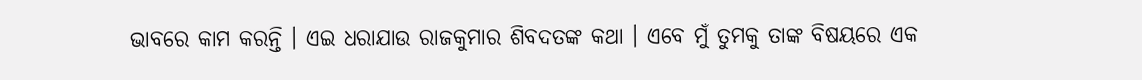ଭାବରେ କାମ କରନ୍ତି । ଏଇ ଧରାଯାଉ ରାଜକୁମାର ଶିବଦତଙ୍କ କଥା । ଏବେ ମୁଁ ତୁମକୁ ତାଙ୍କ ବିଷୟରେ ଏକ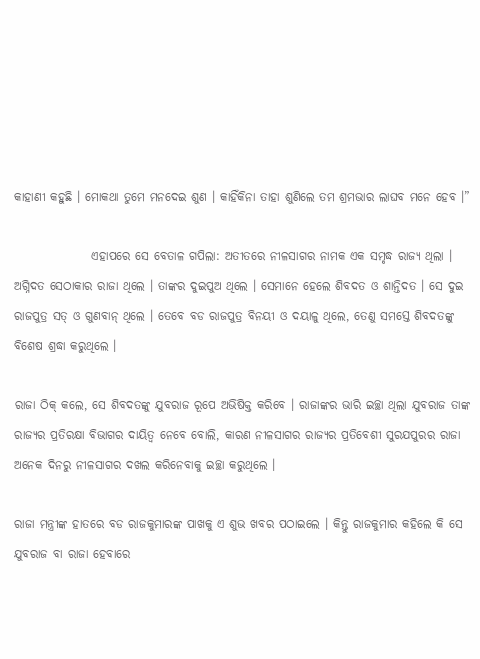କାହାଣୀ କହୁଛି । ମୋକଥା ତୁମେ ମନଦେଇ ଶୁଣ । କାହିଁକିନା ତାହା ଶୁଣିଲେ ତମ ଶ୍ରମଭାର ଲାଘବ ମନେ ହେବ ।”

                ଏହାପରେ ସେ ବେତାଳ ଗପିଲା: ଅତୀତରେ ନୀଳସାଗର ନାମକ ଏକ ସମୃଦ୍ଧ ରାଜ୍ୟ ଥିଲା । ଅଗ୍ନିଦତ ସେଠାକାର ରାଜା ଥିଲେ । ତାଙ୍କର ଦୁଇପୁଅ ଥିଲେ । ସେମାନେ ହେଲେ ଶିବଦତ ଓ ଶାନ୍ତିଦତ । ସେ ଦୁଇ ରାଜପୁତ୍ର ସତ୍ ଓ ଗୁଣବାନ୍ ଥିଲେ । ତେବେ ବଡ ରାଜପୁତ୍ର ବିନୟୀ ଓ ଦୟାଳୁ ଥିଲେ, ତେଣୁ ସମସ୍ତେ ଶିବଦତଙ୍କୁ ବିଶେଷ ଶ୍ରଦ୍ଧା କରୁଥିଲେ ।

ରାଜା ଠିକ୍ କଲେ, ସେ ଶିବଦତଙ୍କୁ ଯୁବରାଜ ରୂପେ ଅଭିଷିକ୍ତ କରିବେ । ରାଜାଙ୍କର ଭାରି ଇଚ୍ଛା ଥିଲା ଯୁବରାଜ ତାଙ୍କ ରାଜ୍ୟର ପ୍ରତିରକ୍ଷା ବିଭାଗର ଦାୟିତ୍ୱ ନେବେ ବୋଲି, କାରଣ ନୀଳସାଗର ରାଜ୍ୟର ପ୍ରତିବେଶୀ ସୁରଯପୁରର ରାଜା ଅନେକ ଦିନରୁ ନୀଳସାଗର ଦଖଲ କରିନେବାକୁ ଇଚ୍ଛା କରୁଥିଲେ ।

ରାଜା ମନ୍ତ୍ରୀଙ୍କ ହାତରେ ବଡ ରାଜକୁମାରଙ୍କ ପାଖକୁ ଏ ଶୁଭ ଖବର ପଠାଇଲେ । କିନ୍ତୁ ରାଜକୁମାର କହିଲେ କି ସେ ଯୁବରାଜ ବା ରାଜା ହେବାରେ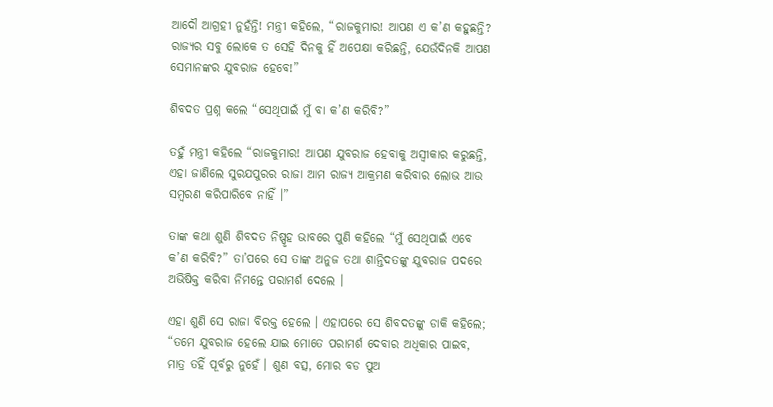ଆଦୌ ଆଗ୍ରହୀ ନୁହଁନ୍ତି! ମନ୍ତ୍ରୀ କହିଲେ, “ରାଜକୁମାର! ଆପଣ ଏ କ’ଣ କହୁଛନ୍ତି? ରାଜ୍ୟର ସବୁ ଲୋକେ ତ ସେହି ଦିନକୁ ହିଁ ଅପେକ୍ଷା କରିଛନ୍ତି, ଯେଉଁଦିନକି ଆପଣ ସେମାନଙ୍କର ଯୁବରାଜ ହେବେ!”

ଶିବଦତ ପ୍ରଶ୍ନ କଲେ “ସେଥିପାଇଁ ମୁଁ ବା କ’ଣ କରିବି?”

ତହୁଁ ମନ୍ତ୍ରୀ କହିଲେ “ରାଜକୁମାର! ଆପଣ ଯୁବରାଜ ହେବାକୁ ଅସ୍ୱୀକାର କରୁଛନ୍ତି, ଏହା ଜାଣିଲେ ସୁରଯପୁରର ରାଜା ଆମ ରାଜ୍ୟ ଆକ୍ରମଣ କରିବାର ଲୋଭ ଆଉ ସମ୍ବରଣ କରିପାରିବେ ନାହିଁ ।”

ତାଙ୍କ କଥା ଶୁଣି ଶିବଦତ ନିଷ୍ପୃହ ଭାବରେ ପୁଣି କହିଲେ “ମୁଁ ସେଥିପାଇଁ ଏବେ କ’ଣ କରିବି?” ତା’ପରେ ସେ ତାଙ୍କ ଅନୁଜ ତଥା ଶାନ୍ତିଦତଙ୍କୁ ଯୁବରାଜ ପଦରେ ଅଭିଷିକ୍ତ କରିବା ନିମନ୍ତେ ପରାମର୍ଶ ଦେଲେ ।

ଏହା ଶୁଣି ସେ ରାଜା ବିରକ୍ତ ହେଲେ । ଏହାପରେ ସେ ଶିବଦତଙ୍କୁ ଡାକି କହିଲେ; “ତମେ ଯୁବରାଜ ହେଲେ ଯାଇ ମୋତେ ପରାମର୍ଶ ଦେବାର ଅଧିକାର ପାଇବ, ମାତ୍ର ତହିଁ ପୂର୍ବରୁ ନୁହେଁ । ଶୁଣ ବତ୍ସ, ମୋର ବଡ ପୁଅ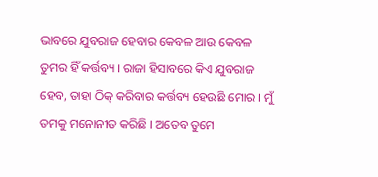ଭାବରେ ଯୁବରାଜ ହେବାର କେବଳ ଆଉ କେବଳ ତୁମର ହିଁ କର୍ତ୍ତବ୍ୟ । ରାଜା ହିସାବରେ କିଏ ଯୁବରାଜ ହେବ, ତାହା ଠିକ୍ କରିବାର କର୍ତ୍ତବ୍ୟ ହେଉଛି ମୋର । ମୁଁ ତମକୁ ମନୋନୀତ କରିଛି । ଅତେବ ତୁମେ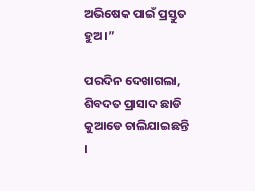ଅଭିଷେକ ପାଇଁ ପ୍ରସ୍ତୁତ ହୁଅ ।”

ପରଦିନ ଦେଖାଗଲା, ଶିବଦତ ପ୍ରାସାଦ ଛାଡି କୁଆଡେ ଚାଲିଯାଇଛନ୍ତି ।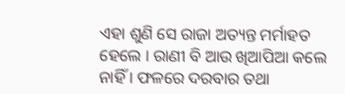ଏହା ଶୁଣି ସେ ରାଜା ଅତ୍ୟନ୍ତ ମର୍ମାହତ ହେଲେ । ରାଣୀ ବି ଆଉ ଖିଆପିଆ କଲେ ନାହିଁ । ଫଳରେ ଦରବାର ତଥା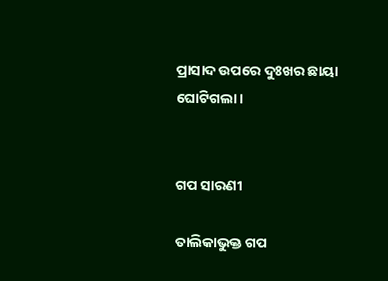ପ୍ରାସାଦ ଉପରେ ଦୁଃଖର ଛାୟା ଘୋଟିଗଲା ।


ଗପ ସାରଣୀ

ତାଲିକାଭୁକ୍ତ ଗପ